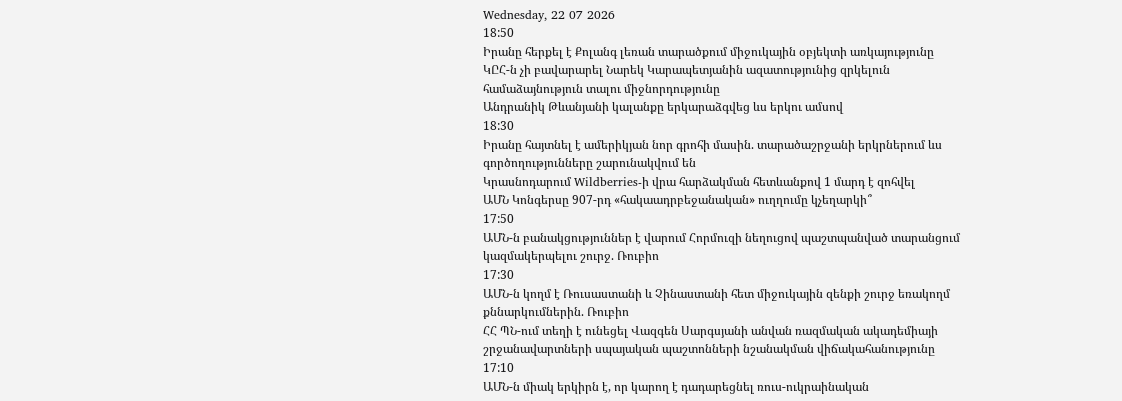Wednesday, 22 07 2026
18:50
Իրանը հերքել է Քոլանգ լեռան տարածքում միջուկային օբյեկտի առկայությունը
ԿԸՀ-ն չի բավարարել Նարեկ Կարապետյանին ազատությունից զրկելուն համաձայնություն տալու միջնորդությունը
Անդրանիկ Թևանյանի կալանքը երկարաձգվեց ևս երկու ամսով
18:30
Իրանը հայտնել է ամերիկյան նոր գրոհի մասին. տարածաշրջանի երկրներում ևս գործողությունները շարունակվում են
Կրասնոդարում Wildberries-ի վրա հարձակման հետևանքով 1 մարդ է զոհվել
ԱՄՆ Կոնգերսը 907-րդ «հակաադրբեջանական» ուղղումը կչեղարկի՞
17:50
ԱՄՆ-ն բանակցություններ է վարում Հորմուզի նեղուցով պաշտպանված տարանցում կազմակերպելու շուրջ. Ռուբիո
17:30
ԱՄՆ-ն կողմ է Ռուսաստանի և Չինաստանի հետ միջուկային զենքի շուրջ եռակողմ քննարկումներին. Ռուբիո
ՀՀ ՊՆ-ում տեղի է ունեցել Վազգեն Սարգսյանի անվան ռազմական ակադեմիայի շրջանավարտների սպայական պաշտոնների նշանակման վիճակահանությունը
17:10
ԱՄՆ-ն միակ երկիրն է, որ կարող է դադարեցնել ռուս-ուկրաինական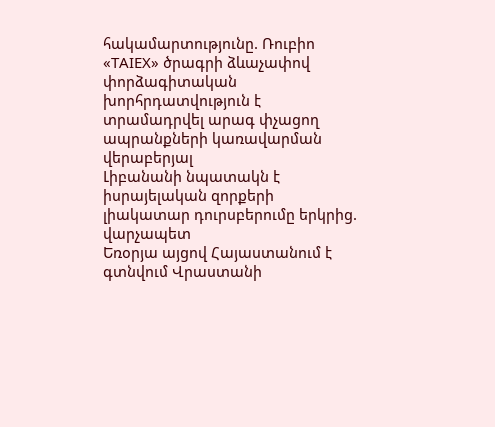հակամարտությունը. Ռուբիո
«TAIEX» ծրագրի ձևաչափով փորձագիտական խորհրդատվություն է տրամադրվել արագ փչացող ապրանքների կառավարման վերաբերյալ
Լիբանանի նպատակն է իսրայելական զորքերի լիակատար դուրսբերումը երկրից. վարչապետ
Եռօրյա այցով Հայաստանում է գտնվում Վրաստանի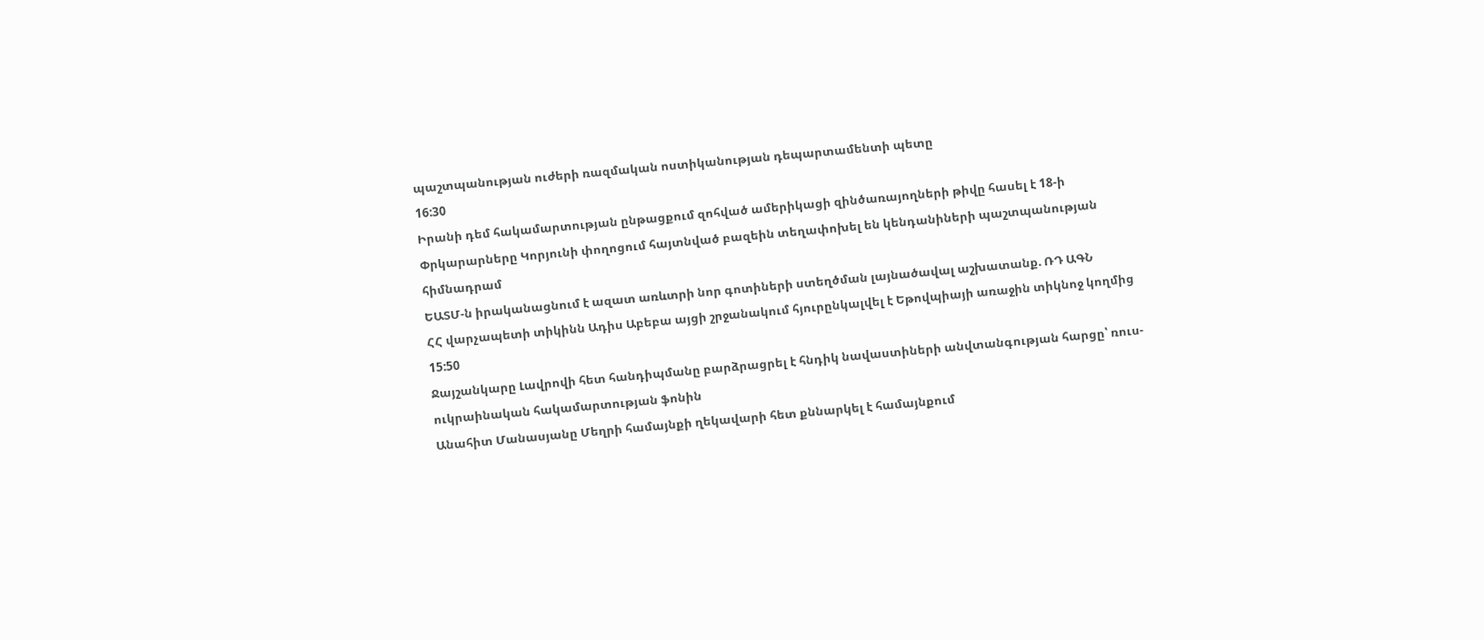պաշտպանության ուժերի ռազմական ոստիկանության դեպարտամենտի պետը
16:30
Իրանի դեմ հակամարտության ընթացքում զոհված ամերիկացի զինծառայողների թիվը հասել է 18-ի
Փրկարարները Կորյունի փողոցում հայտնված բազեին տեղափոխել են կենդանիների պաշտպանության հիմնադրամ
ԵԱՏՄ-ն իրականացնում է ազատ առևտրի նոր գոտիների ստեղծման լայնածավալ աշխատանք. ՌԴ ԱԳՆ
ՀՀ վարչապետի տիկինն Ադիս Աբեբա այցի շրջանակում հյուրընկալվել է Եթովպիայի առաջին տիկնոջ կողմից
15:50
Ջայշանկարը Լավրովի հետ հանդիպմանը բարձրացրել է հնդիկ նավաստիների անվտանգության հարցը՝ ռուս-ուկրաինական հակամարտության ֆոնին
Անահիտ Մանասյանը Մեղրի համայնքի ղեկավարի հետ քննարկել է համայնքում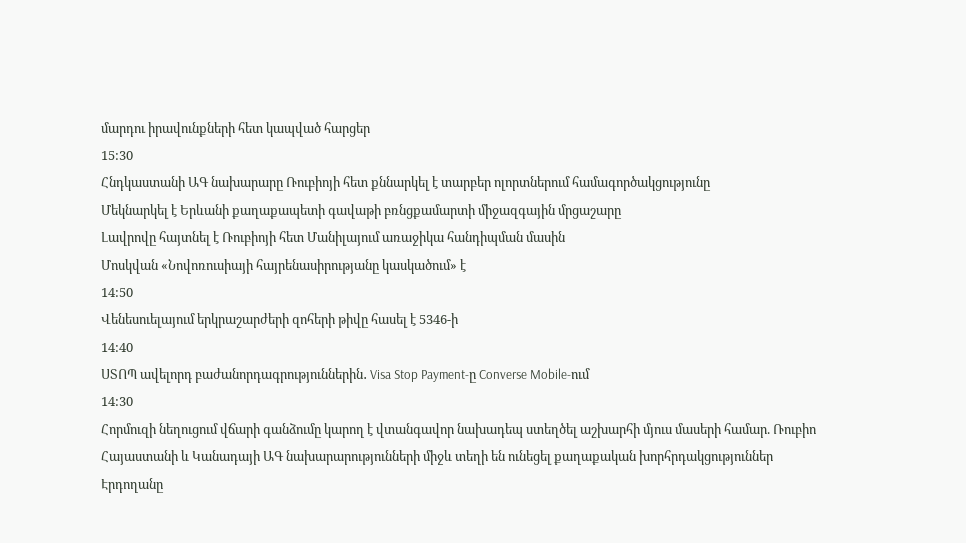մարդու իրավունքների հետ կապված հարցեր
15:30
Հնդկաստանի ԱԳ նախարարը Ռուբիոյի հետ քննարկել է տարբեր ոլորտներում համագործակցությունը
Մեկնարկել է Երևանի քաղաքապետի գավաթի բռնցքամարտի միջազգային մրցաշարը
Լավրովը հայտնել է Ռուբիոյի հետ Մանիլայում առաջիկա հանդիպման մասին
Մոսկվան «Նովոռուսիայի հայրենասիրությանը կասկածում» է
14:50
Վենեսուելայում երկրաշարժերի զոհերի թիվը հասել է 5346-ի
14:40
ՍՏՈՊ ավելորդ բաժանորդագրություններին․ Visa Stop Payment-ը Converse Mobile-ում
14:30
Հորմուզի նեղուցում վճարի գանձումը կարող է վտանգավոր նախադեպ ստեղծել աշխարհի մյուս մասերի համար. Ռուբիո
Հայաստանի և Կանադայի ԱԳ նախարարությունների միջև տեղի են ունեցել քաղաքական խորհրդակցություններ
Էրդողանը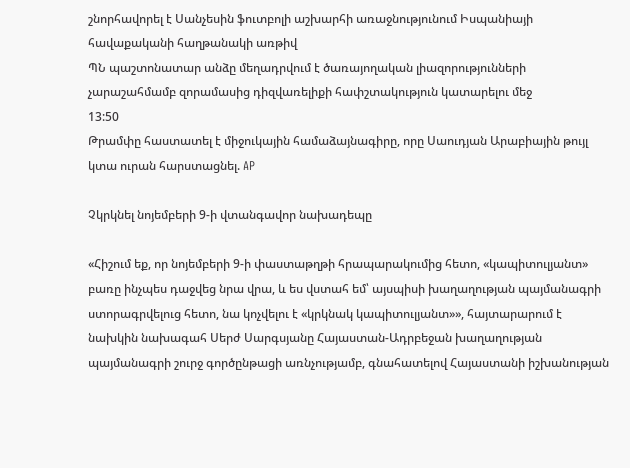շնորհավորել է Սանչեսին ֆուտբոլի աշխարհի առաջնությունում Իսպանիայի հավաքականի հաղթանակի առթիվ
ՊՆ պաշտոնատար անձը մեղադրվում է ծառայողական լիազորությունների չարաշահմամբ զորամասից դիզվառելիքի հափշտակություն կատարելու մեջ
13:50
Թրամփը հաստատել է միջուկային համաձայնագիրը, որը Սաուդյան Արաբիային թույլ կտա ուրան հարստացնել. AP

Չկրկնել նոյեմբերի 9-ի վտանգավոր նախադեպը

«Հիշում եք, որ նոյեմբերի 9-ի փաստաթղթի հրապարակումից հետո, «կապիտուլյանտ» բառը ինչպես դաջվեց նրա վրա, և ես վստահ եմ՝ այսպիսի խաղաղության պայմանագրի ստորագրվելուց հետո, նա կոչվելու է «կրկնակ կապիտուլյանտ»», հայտարարում է նախկին նախագահ Սերժ Սարգսյանը Հայաստան-Ադրբեջան խաղաղության պայմանագրի շուրջ գործընթացի առնչությամբ, գնահատելով Հայաստանի իշխանության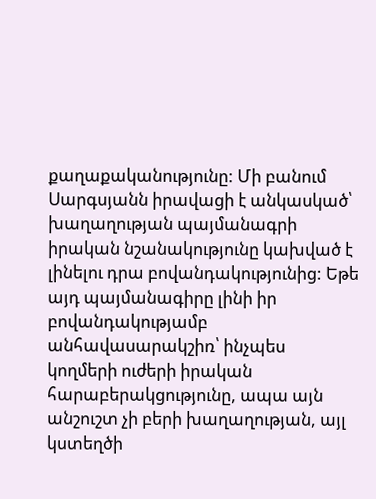քաղաքականությունը: Մի բանում Սարգսյանն իրավացի է անկասկած՝ խաղաղության պայմանագրի իրական նշանակությունը կախված է լինելու դրա բովանդակությունից: Եթե այդ պայմանագիրը լինի իր բովանդակությամբ անհավասարակշիռ՝ ինչպես կողմերի ուժերի իրական հարաբերակցությունը, ապա այն անշուշտ չի բերի խաղաղության, այլ կստեղծի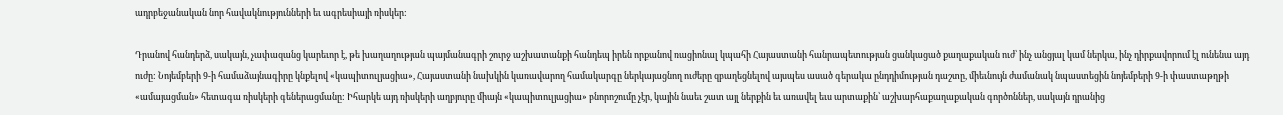ադրբեջանական նոր հավակնությունների եւ ագրեսիայի ռիսկեր:

Դրանով հանդերձ, սակայն, չափազանց կարեւոր է, թե խաղաղության պայմանագրի շուրջ աշխատանքի հանդեպ իրեն որքանով ռացիոնալ կպահի Հայաստանի հանրապետության ցանկացած քաղաքական ուժ՝ ինչ անցյալ կամ ներկա, ինչ դիրքավորում էլ ունենա այդ ուժը: Նոյեմբերի 9-ի համաձայնագիրը կնքելով «կապիտուլյացիա», Հայաստանի նախկին կառավարող համակարգը ներկայացնող ուժերը զբաղեցնելով այսպես ասած գերակա ընդդիմության դաշտը, միեւնույն ժամանակ նպաստեցին նոյեմբերի 9-ի փաստաթղթի «ամայացման» հետագա ռիսկերի գեներացմանը: Իհարկե այդ ռիսկերի աղբյուրը միայն «կապիտուլյացիա» բնորոշումը չէր, կային նաեւ շատ այլ ներքին եւ առավել եւս արտաքին՝ աշխարհաքաղաքական գործոններ, սակայն դրանից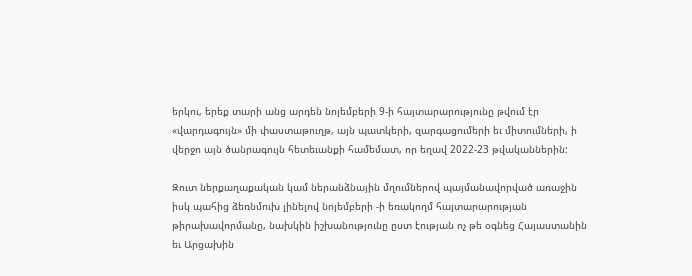երկու, երեք տարի անց արդեն նոյեմբերի 9-ի հայտարարությունը թվում էր «վարդագույն» մի փաստաթուղթ, այն պատկերի, զարգացումերի եւ միտումների, ի վերջո այն ծանրագույն հետեւանքի համեմատ, որ եղավ 2022-23 թվականներին:

Զուտ ներքաղաքական կամ ներանձնային մղումներով պայմանավորված առաջին իսկ պահից ձեռնմուխ լինելով նոյեմբերի -ի եռակողմ հայտարարության թիրախավորմանը, նախկին իշխանությունը ըստ էության ոչ թե օգնեց Հայաստանին եւ Արցախին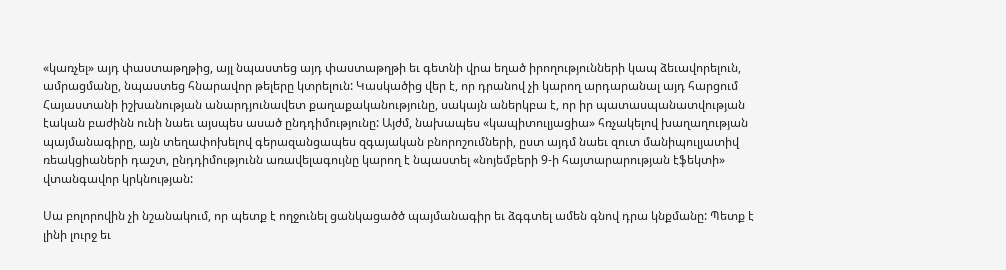«կառչել» այդ փաստաթղթից, այլ նպաստեց այդ փաստաթղթի եւ գետնի վրա եղած իրողությունների կապ ձեւավորելուն, ամրացմանը, նպաստեց հնարավոր թելերը կտրելուն: Կասկածից վեր է, որ դրանով չի կարող արդարանալ այդ հարցում Հայաստանի իշխանության անարդյունավետ քաղաքականությունը, սակայն աներկբա է, որ իր պատասպանատվության էական բաժինն ունի նաեւ այսպես ասած ընդդիմությունը: Այժմ, նախապես «կապիտուլյացիա» հռչակելով խաղաղության պայմանագիրը, այն տեղափոխելով գերազանցապես զգայական բնորոշումների, ըստ այդմ նաեւ զուտ մանիպուլյատիվ ռեակցիաների դաշտ, ընդդիմությունն առավելագույնը կարող է նպաստել «նոյեմբերի 9-ի հայտարարության էֆեկտի» վտանգավոր կրկնության:

Սա բոլորովին չի նշանակում, որ պետք է ողջունել ցանկացածծ պայմանագիր եւ ձգգտել ամեն գնով դրա կնքմանը: Պետք է լինի լուրջ եւ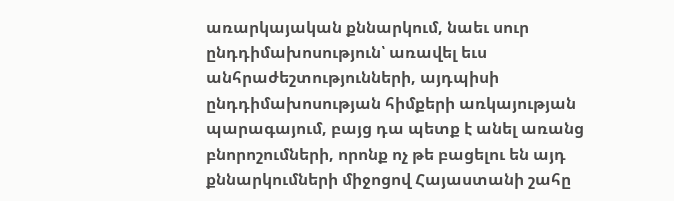առարկայական քննարկում, նաեւ սուր ընդդիմախոսություն՝ առավել եւս անհրաժեշտությունների, այդպիսի ընդդիմախոսության հիմքերի առկայության պարագայում, բայց դա պետք է անել առանց բնորոշումների, որոնք ոչ թե բացելու են այդ քննարկումների միջոցով Հայաստանի շահը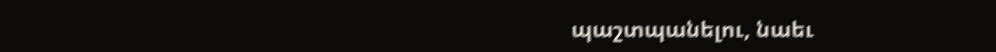պաշտպանելու, նաեւ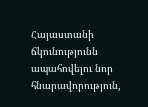Հայաստանի ճկունությունն ապահովելու նոր հնարավորություն,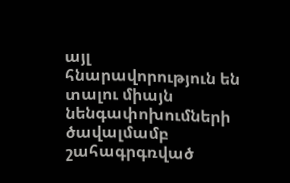այլ հնարավորություն են տալու միայն նենգափոխումների ծավալմամբ շահագրգռված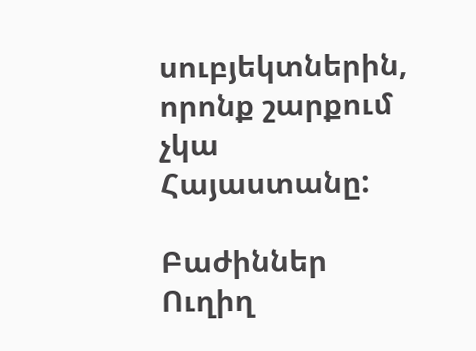սուբյեկտներին, որոնք շարքում չկա Հայաստանը:

Բաժիններ
Ուղիղ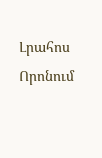Լրահոս
Որոնում